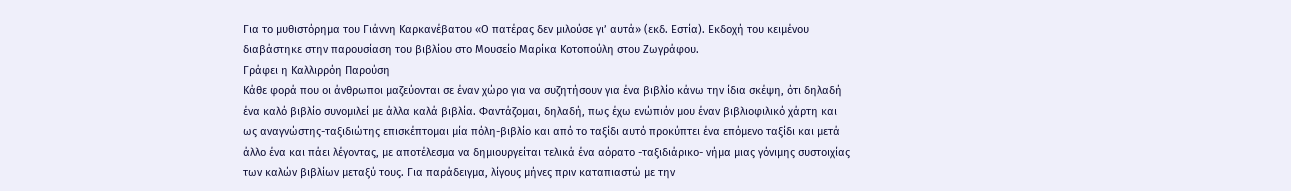Για το μυθιστόρημα του Γιάννη Καρκανέβατου «Ο πατέρας δεν μιλούσε γι’ αυτά» (εκδ. Εστία). Εκδοχή του κειμένου διαβάστηκε στην παρουσίαση του βιβλίου στο Μουσείο Μαρίκα Κοτοπούλη στου Ζωγράφου.
Γράφει η Καλλιρρόη Παρούση
Κάθε φορά που οι άνθρωποι μαζεύονται σε έναν χώρο για να συζητήσουν για ένα βιβλίο κάνω την ίδια σκέψη, ότι δηλαδή ένα καλό βιβλίο συνομιλεί με άλλα καλά βιβλία. Φαντάζομαι, δηλαδή, πως έχω ενώπιόν μου έναν βιβλιοφιλικό χάρτη και ως αναγνώστης-ταξιδιώτης επισκέπτομαι μία πόλη-βιβλίο και από το ταξίδι αυτό προκύπτει ένα επόμενο ταξίδι και μετά άλλο ένα και πάει λέγοντας, με αποτέλεσμα να δημιουργείται τελικά ένα αόρατο -ταξιδιάρικο- νήμα μιας γόνιμης συστοιχίας των καλών βιβλίων μεταξύ τους. Για παράδειγμα, λίγους μήνες πριν καταπιαστώ με την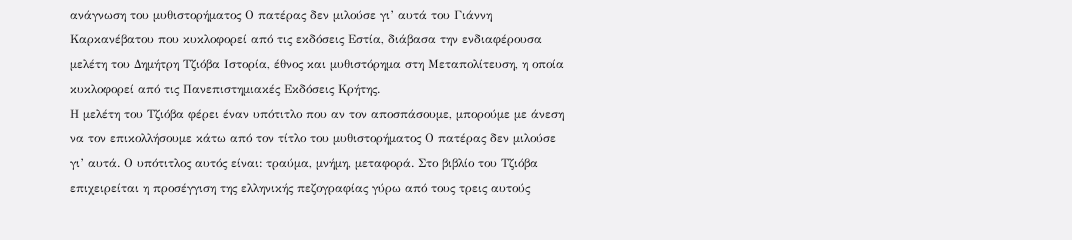ανάγνωση του μυθιστορήματος Ο πατέρας δεν μιλούσε γι’ αυτά του Γιάννη Καρκανέβατου που κυκλοφορεί από τις εκδόσεις Εστία, διάβασα την ενδιαφέρουσα μελέτη του Δημήτρη Τζιόβα Ιστορία, έθνος και μυθιστόρημα στη Μεταπολίτευση, η οποία κυκλοφορεί από τις Πανεπιστημιακές Εκδόσεις Κρήτης.
Η μελέτη του Τζιόβα φέρει έναν υπότιτλο που αν τον αποσπάσουμε, μπορούμε με άνεση να τον επικολλήσουμε κάτω από τον τίτλο του μυθιστορήματος Ο πατέρας δεν μιλούσε γι’ αυτά. Ο υπότιτλος αυτός είναι: τραύμα, μνήμη, μεταφορά. Στο βιβλίο του Τζιόβα επιχειρείται η προσέγγιση της ελληνικής πεζογραφίας γύρω από τους τρεις αυτούς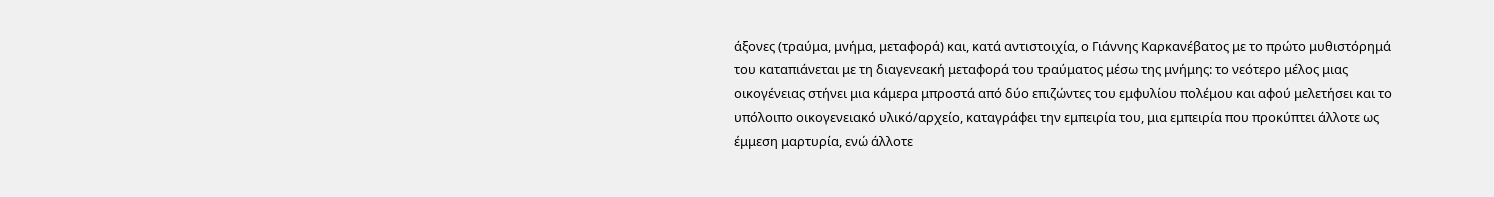άξονες (τραύμα, μνήμα, μεταφορά) και, κατά αντιστοιχία, ο Γιάννης Καρκανέβατος με το πρώτο μυθιστόρημά του καταπιάνεται με τη διαγενεακή μεταφορά του τραύματος μέσω της μνήμης: το νεότερο μέλος μιας οικογένειας στήνει μια κάμερα μπροστά από δύο επιζώντες του εμφυλίου πολέμου και αφού μελετήσει και το υπόλοιπο οικογενειακό υλικό/αρχείο, καταγράφει την εμπειρία του, μια εμπειρία που προκύπτει άλλοτε ως έμμεση μαρτυρία, ενώ άλλοτε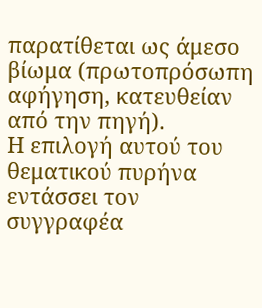παρατίθεται ως άμεσο βίωμα (πρωτοπρόσωπη αφήγηση, κατευθείαν από την πηγή).
Η επιλογή αυτού του θεματικού πυρήνα εντάσσει τον συγγραφέα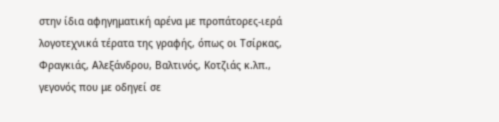στην ίδια αφηγηματική αρένα με προπάτορες-ιερά λογοτεχνικά τέρατα της γραφής, όπως οι Τσίρκας, Φραγκιάς, Αλεξάνδρου, Βαλτινός, Κοτζιάς κ.λπ., γεγονός που με οδηγεί σε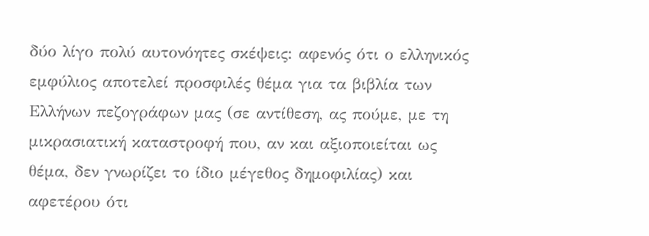δύο λίγο πολύ αυτονόητες σκέψεις: αφενός ότι ο ελληνικός εμφύλιος αποτελεί προσφιλές θέμα για τα βιβλία των Ελλήνων πεζογράφων μας (σε αντίθεση, ας πούμε, με τη μικρασιατική καταστροφή που, αν και αξιοποιείται ως θέμα, δεν γνωρίζει το ίδιο μέγεθος δημοφιλίας) και αφετέρου ότι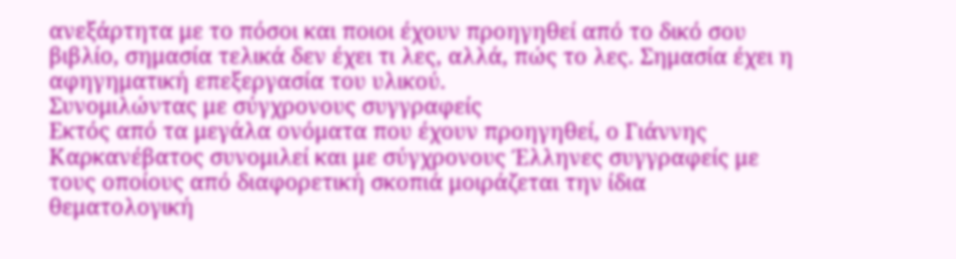ανεξάρτητα με το πόσοι και ποιοι έχουν προηγηθεί από το δικό σου βιβλίο, σημασία τελικά δεν έχει τι λες, αλλά, πώς το λες. Σημασία έχει η αφηγηματική επεξεργασία του υλικού.
Συνομιλώντας με σύγχρονους συγγραφείς
Εκτός από τα μεγάλα ονόματα που έχουν προηγηθεί, ο Γιάννης Καρκανέβατος συνομιλεί και με σύγχρονους Έλληνες συγγραφείς με τους οποίους από διαφορετική σκοπιά μοιράζεται την ίδια θεματολογική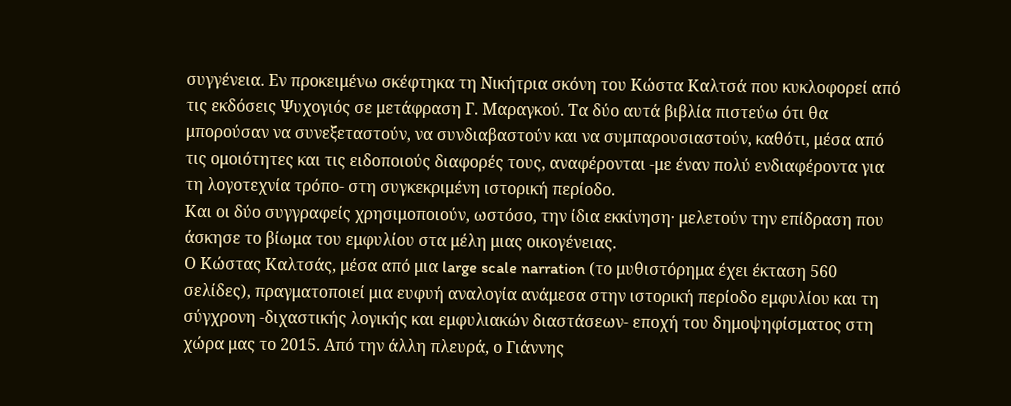συγγένεια. Εν προκειμένω σκέφτηκα τη Νικήτρια σκόνη του Κώστα Καλτσά που κυκλοφορεί από τις εκδόσεις Ψυχογιός σε μετάφραση Γ. Μαραγκού. Τα δύο αυτά βιβλία πιστεύω ότι θα μπορούσαν να συνεξεταστούν, να συνδιαβαστούν και να συμπαρουσιαστούν, καθότι, μέσα από τις ομοιότητες και τις ειδοποιούς διαφορές τους, αναφέρονται -με έναν πολύ ενδιαφέροντα για τη λογοτεχνία τρόπο- στη συγκεκριμένη ιστορική περίοδο.
Και οι δύο συγγραφείς χρησιμοποιούν, ωστόσο, την ίδια εκκίνηση· μελετούν την επίδραση που άσκησε το βίωμα του εμφυλίου στα μέλη μιας οικογένειας.
Ο Κώστας Καλτσάς, μέσα από μια large scale narration (το μυθιστόρημα έχει έκταση 560 σελίδες), πραγματοποιεί μια ευφυή αναλογία ανάμεσα στην ιστορική περίοδο εμφυλίου και τη σύγχρονη -διχαστικής λογικής και εμφυλιακών διαστάσεων- εποχή του δημοψηφίσματος στη χώρα μας το 2015. Από την άλλη πλευρά, ο Γιάννης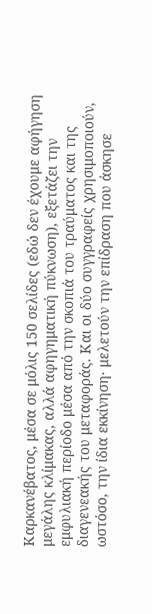Καρκανέβατος, μέσα σε μόλις 150 σελίδες (εδώ δεν έχουμε αφήγηση μεγάλης κλίμακας, αλλά αφηγηματική πύκνωση), εξετάζει την εμφυλιακή περίοδο μέσα από την σκοπιά του τραύματος και της διαγενεακής του μεταφοράς. Και οι δύο συγγραφείς χρησιμοποιούν, ωστόσο, την ίδια εκκίνηση· μελετούν την επίδραση που άσκησε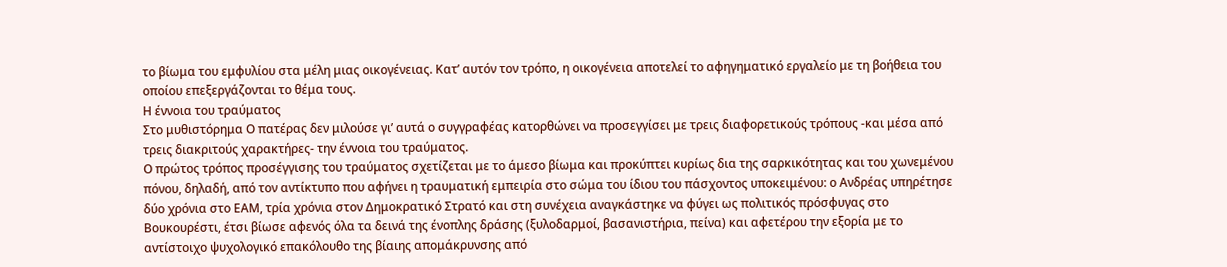το βίωμα του εμφυλίου στα μέλη μιας οικογένειας. Κατ’ αυτόν τον τρόπο, η οικογένεια αποτελεί το αφηγηματικό εργαλείο με τη βοήθεια του οποίου επεξεργάζονται το θέμα τους.
Η έννοια του τραύματος
Στο μυθιστόρημα Ο πατέρας δεν μιλούσε γι’ αυτά ο συγγραφέας κατορθώνει να προσεγγίσει με τρεις διαφορετικούς τρόπους -και μέσα από τρεις διακριτούς χαρακτήρες- την έννοια του τραύματος.
Ο πρώτος τρόπος προσέγγισης του τραύματος σχετίζεται με το άμεσο βίωμα και προκύπτει κυρίως δια της σαρκικότητας και του χωνεμένου πόνου, δηλαδή, από τον αντίκτυπο που αφήνει η τραυματική εμπειρία στο σώμα του ίδιου του πάσχοντος υποκειμένου: ο Ανδρέας υπηρέτησε δύο χρόνια στο ΕΑΜ, τρία χρόνια στον Δημοκρατικό Στρατό και στη συνέχεια αναγκάστηκε να φύγει ως πολιτικός πρόσφυγας στο Βουκουρέστι, έτσι βίωσε αφενός όλα τα δεινά της ένοπλης δράσης (ξυλοδαρμοί, βασανιστήρια, πείνα) και αφετέρου την εξορία με το αντίστοιχο ψυχολογικό επακόλουθο της βίαιης απομάκρυνσης από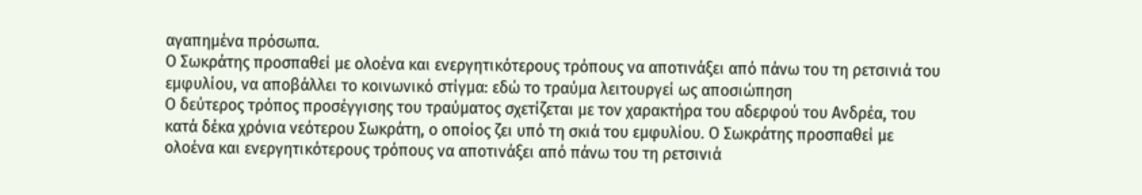αγαπημένα πρόσωπα.
Ο Σωκράτης προσπαθεί με ολοένα και ενεργητικότερους τρόπους να αποτινάξει από πάνω του τη ρετσινιά του εμφυλίου, να αποβάλλει το κοινωνικό στίγμα: εδώ το τραύμα λειτουργεί ως αποσιώπηση
Ο δεύτερος τρόπος προσέγγισης του τραύματος σχετίζεται με τον χαρακτήρα του αδερφού του Ανδρέα, του κατά δέκα χρόνια νεότερου Σωκράτη, ο οποίος ζει υπό τη σκιά του εμφυλίου. Ο Σωκράτης προσπαθεί με ολοένα και ενεργητικότερους τρόπους να αποτινάξει από πάνω του τη ρετσινιά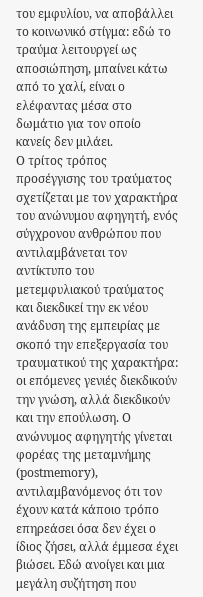του εμφυλίου, να αποβάλλει το κοινωνικό στίγμα: εδώ το τραύμα λειτουργεί ως αποσιώπηση, μπαίνει κάτω από το χαλί, είναι ο ελέφαντας μέσα στο δωμάτιο για τον οποίο κανείς δεν μιλάει.
Ο τρίτος τρόπος προσέγγισης του τραύματος σχετίζεται με τον χαρακτήρα του ανώνυμου αφηγητή, ενός σύγχρονου ανθρώπου που αντιλαμβάνεται τον αντίκτυπο του μετεμφυλιακού τραύματος και διεκδικεί την εκ νέου ανάδυση της εμπειρίας με σκοπό την επεξεργασία του τραυματικού της χαρακτήρα: οι επόμενες γενιές διεκδικούν την γνώση, αλλά διεκδικούν και την επούλωση. Ο ανώνυμος αφηγητής γίνεται φορέας της μεταμνήμης (postmemory), αντιλαμβανόμενος ότι τον έχουν κατά κάποιο τρόπο επηρεάσει όσα δεν έχει ο ίδιος ζήσει, αλλά έμμεσα έχει βιώσει. Εδώ ανοίγει και μια μεγάλη συζήτηση που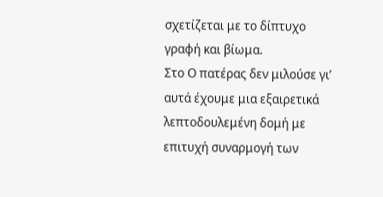σχετίζεται με το δίπτυχο γραφή και βίωμα.
Στο Ο πατέρας δεν μιλούσε γι’ αυτά έχουμε μια εξαιρετικά λεπτοδουλεμένη δομή με επιτυχή συναρμογή των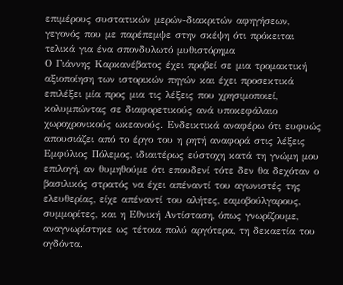επιμέρους συστατικών μερών-διακριτών αφηγήσεων, γεγονός που με παρέπεμψε στην σκέψη ότι πρόκειται τελικά για ένα σπονδυλωτό μυθιστόρημα
Ο Γιάννης Καρκανέβατος έχει προβεί σε μια τρομακτική αξιοποίηση των ιστορικών πηγών και έχει προσεκτικά επιλέξει μία προς μια τις λέξεις που χρησιμοποιεί, κολυμπώντας σε διαφορετικούς ανά υποκεφάλαιο χωροχρονικούς ωκεανούς. Ενδεικτικά αναφέρω ότι ευφυώς απουσιάζει από το έργο του η ρητή αναφορά στις λέξεις Εμφύλιος Πόλεμος, ιδιαιτέρως εύστοχη κατά τη γνώμη μου επιλογή, αν θυμηθούμε ότι επουδενί τότε δεν θα δεχόταν ο βασιλικός στρατός να έχει απέναντί του αγωνιστές της ελευθερίας, είχε απέναντί του αλήτες, εαμοβούλγαρους, συμμορίτες, και η Εθνική Αντίσταση, όπως γνωρίζουμε, αναγνωρίστηκε ως τέτοια πολύ αργότερα, τη δεκαετία του ογδόντα.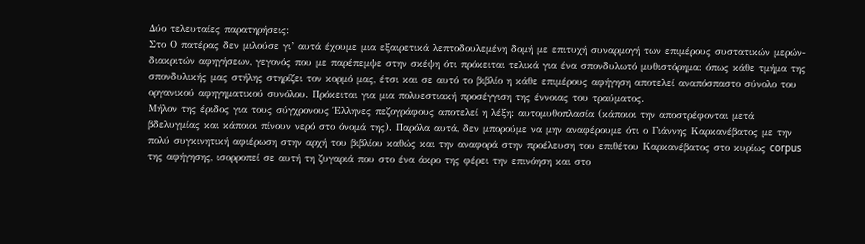Δύο τελευταίες παρατηρήσεις:
Στο Ο πατέρας δεν μιλούσε γι’ αυτά έχουμε μια εξαιρετικά λεπτοδουλεμένη δομή με επιτυχή συναρμογή των επιμέρους συστατικών μερών-διακριτών αφηγήσεων, γεγονός που με παρέπεμψε στην σκέψη ότι πρόκειται τελικά για ένα σπονδυλωτό μυθιστόρημα: όπως κάθε τμήμα της σπονδυλικής μας στήλης στηρίζει τον κορμό μας, έτσι και σε αυτό το βιβλίο η κάθε επιμέρους αφήγηση αποτελεί αναπόσπαστο σύνολο του οργανικού αφηγηματικού συνόλου. Πρόκειται για μια πολυεστιακή προσέγγιση της έννοιας του τραύματος.
Μήλον της έριδος για τους σύγχρονους Έλληνες πεζογράφους αποτελεί η λέξη: αυτομυθοπλασία (κάποιοι την αποστρέφονται μετά βδελυγμίας και κάποιοι πίνουν νερό στο όνομά της). Παρόλα αυτά, δεν μπορούμε να μην αναφέρουμε ότι ο Γιάννης Καρκανέβατος με την πολύ συγκινητική αφιέρωση στην αρχή του βιβλίου καθώς και την αναφορά στην προέλευση του επιθέτου Καρκανέβατος στο κυρίως corpus της αφήγησης, ισορροπεί σε αυτή τη ζυγαριά που στο ένα άκρο της φέρει την επινόηση και στο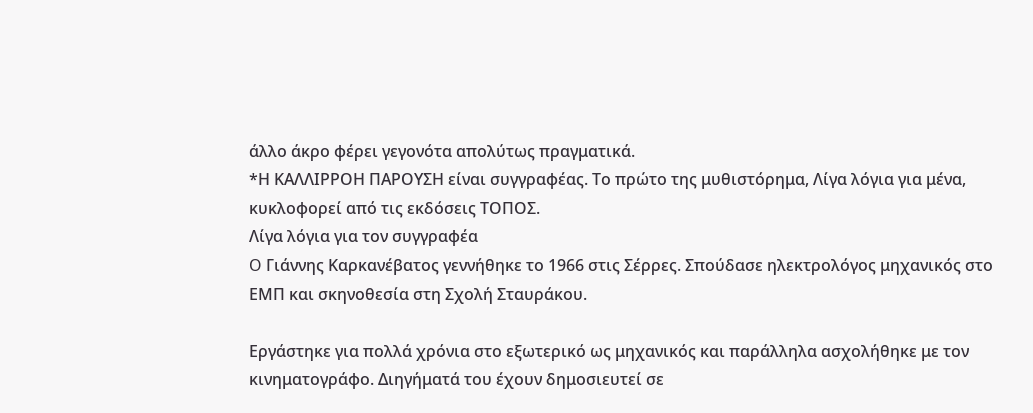άλλο άκρο φέρει γεγονότα απολύτως πραγματικά.
*Η ΚΑΛΛΙΡΡΟΗ ΠΑΡΟΥΣΗ είναι συγγραφέας. Το πρώτο της μυθιστόρημα, Λίγα λόγια για μένα, κυκλοφορεί από τις εκδόσεις ΤΟΠΟΣ.
Λίγα λόγια για τον συγγραφέα
O Γιάννης Καρκανέβατος γεννήθηκε το 1966 στις Σέρρες. Σπούδασε ηλεκτρολόγος μηχανικός στο ΕΜΠ και σκηνοθεσία στη Σχολή Σταυράκου.

Εργάστηκε για πολλά χρόνια στο εξωτερικό ως μηχανικός και παράλληλα ασχολήθηκε με τον κινηματογράφο. Διηγήματά του έχουν δημοσιευτεί σε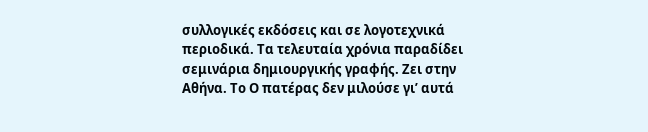συλλογικές εκδόσεις και σε λογοτεχνικά περιοδικά. Τα τελευταία χρόνια παραδίδει σεμινάρια δημιουργικής γραφής. Ζει στην Αθήνα. Το Ο πατέρας δεν μιλούσε γι’ αυτά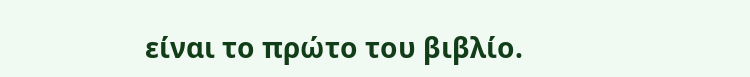είναι το πρώτο του βιβλίο.